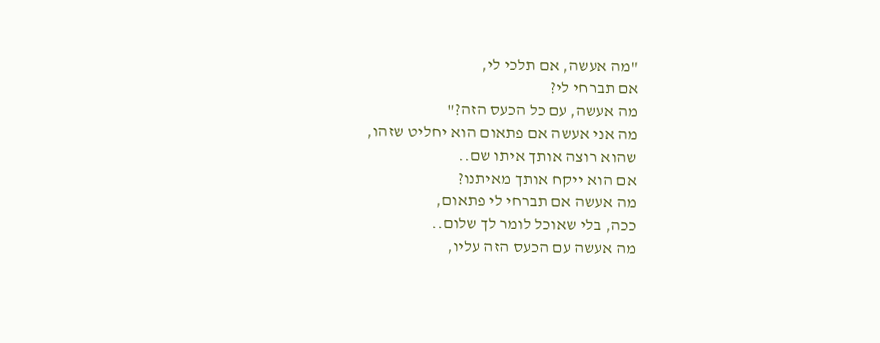"מה אעשה, אם תלכי לי,
אם תברחי לי?
מה אעשה, עם כל הכעס הזה?"
מה אני אעשה אם פתאום הוא יחליט שזהו,
שהוא רוצה אותך איתו שם..
אם הוא ייקח אותך מאיתנו?
מה אעשה אם תברחי לי פתאום,
ככה, בלי שאוכל לומר לך שלום..
מה אעשה עם הכעס הזה עליו,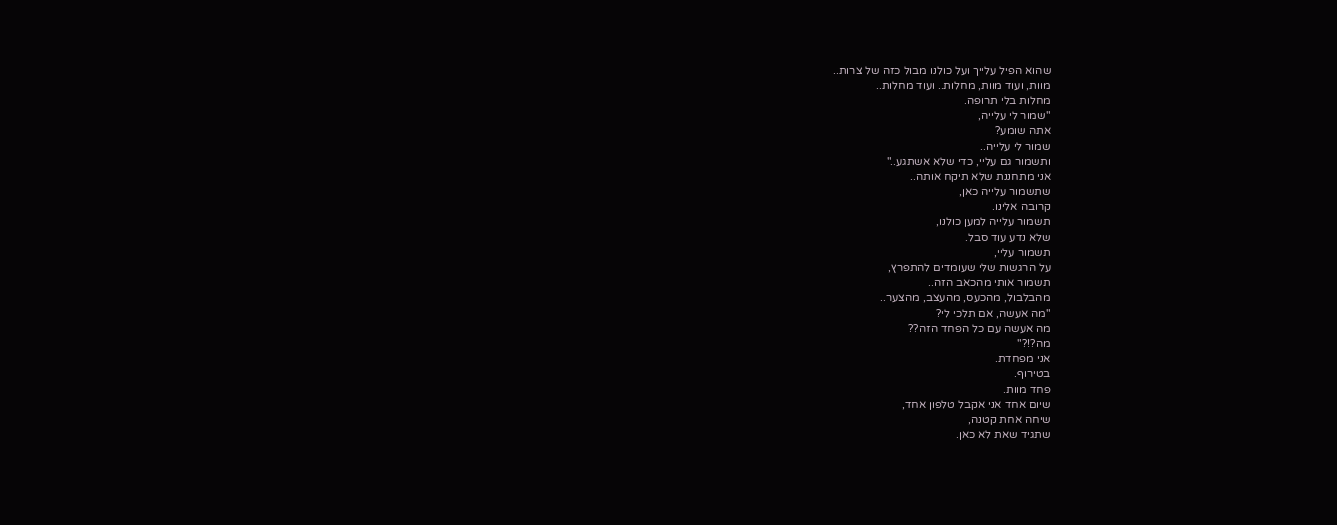שהוא הפיל עלייך ועל כולנו מבול כזה של צרות..
מוות, ועוד מוות, מחלות.. ועוד מחלות..
מחלות בלי תרופה.
"שמור לי עלייה,
אתה שומע?
שמור לי עלייה..
ותשמור גם עליי, כדי שלא אשתגע.."
אני מתחננת שלא תיקח אותה..
שתשמור עלייה כאן,
קרובה אלינו.
תשמור עלייה למען כולנו,
שלא נדע עוד סבל.
תשמור עליי,
על הרגשות שלי שעומדים להתפרץ,
תשמור אותי מהכאב הזה..
מהבלבול, מהכעס, מהעצב, מהצער..
"מה אעשה, אם תלכי לי?
מה אעשה עם כל הפחד הזה??
מה?!?"
אני מפחדת.
בטירוף.
פחד מוות.
שיום אחד אני אקבל טלפון אחד,
שיחה אחת קטנה,
שתגיד שאת לא כאן.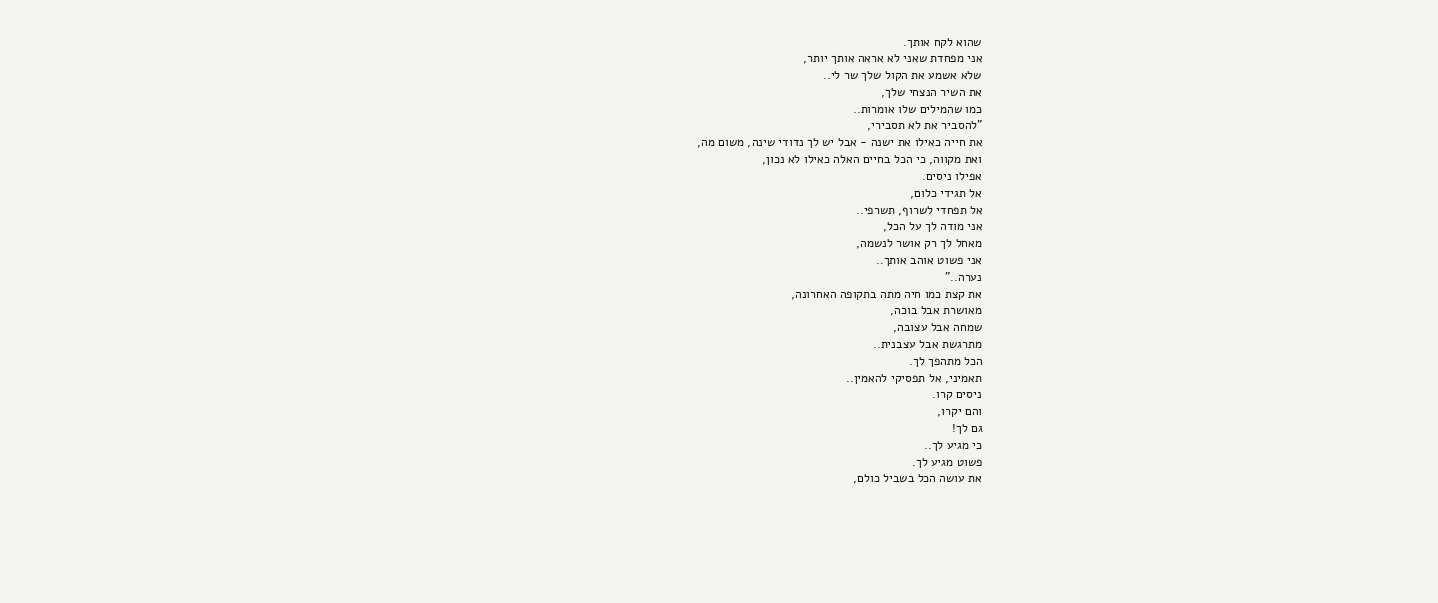שהוא לקח אותך.
אני מפחדת שאני לא אראה אותך יותר,
שלא אשמע את הקול שלך שר לי..
את השיר הנצחי שלך,
כמו שהמילים שלו אומרות..
"להסביר את לא תסבירי,
את חייה כאילו את ישנה - אבל יש לך נדודי שינה, משום מה,
ואת מקווה, כי הכל בחיים האלה כאילו לא נכון,
אפילו ניסים.
אל תגידי כלום,
אל תפחדי לשרוף, תשרפי..
אני מודה לך על הכל,
מאחל לך רק אושר לנשמה,
אני פשוט אוהב אותך..
נערה.."
את קצת כמו חיה מתה בתקופה האחרונה,
מאושרת אבל בוכה,
שמחה אבל עצובה,
מתרגשת אבל עצבנית..
הכל מתהפך לך.
תאמיני, אל תפסיקי להאמין..
ניסים קרו.
והם יקרו,
גם לך!
כי מגיע לך..
פשוט מגיע לך.
את עושה הכל בשביל כולם,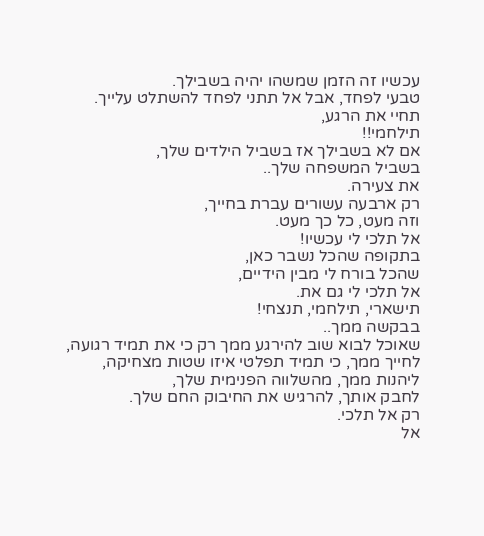עכשיו זה הזמן שמשהו יהיה בשבילך.
טבעי לפחד, אבל אל תתני לפחד להשתלט עלייך.
תחיי את הרגע,
תילחמי!!
אם לא בשבילך אז בשביל הילדים שלך,
בשביל המשפחה שלך..
את צעירה.
רק ארבעה עשורים עברת בחייך,
וזה מעט, כל כך מעט.
אל תלכי לי עכשיו!
בתקופה שהכל נשבר כאן,
שהכל בורח לי מבין הידיים,
אל תלכי לי גם את.
תישארי, תילחמי, תנצחי!
בבקשה ממך..
שאוכל לבוא שוב להירגע ממך רק כי את תמיד רגועה,
לחייך ממך, כי תמיד תפלטי איזו שטות מצחיקה,
ליהנות ממך, מהשלווה הפנימית שלך,
לחבק אותך, להרגיש את החיבוק החם שלך.
רק אל תלכי.
אל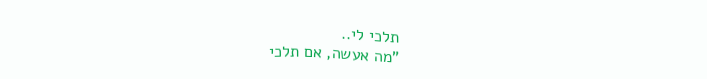תלכי לי..
"מה אעשה, אם תלכי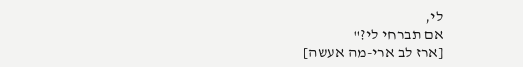לי,
אם תברחי לי?"
[ארז לב ארי-מה אעשה]